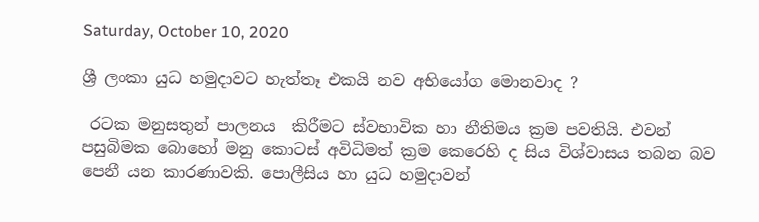Saturday, October 10, 2020

ශ්‍රී ලංකා යුධ හමුදාවට හැත්තෑ එකයි නව අභියෝග මොනවාද ?

 රටක මනුසතුන් පාලනය  කිරීමට ස්වභාවික හා නීතිමය ක්‍රම පවතියි. එවන් පසුබිමක බොහෝ මනු කොටස් අවිධිමත් ක්‍රම කෙරෙහි ද සිය විශ්වාසය තබන බව පෙනී යන කාරණාවකි. පොලීසිය හා යුධ හමුදාවන්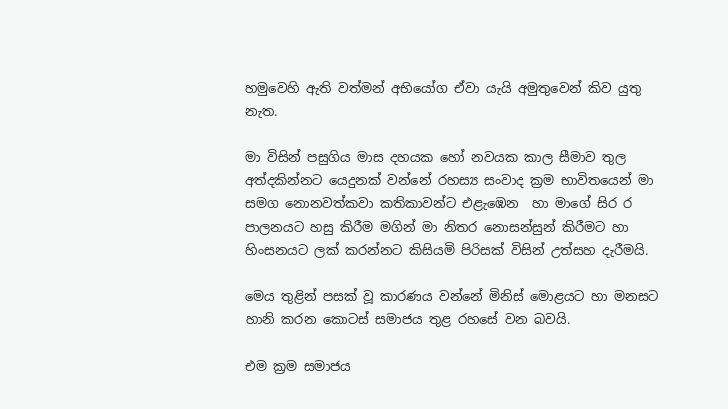හමුවෙහි ඇති වත්මන් අභියෝග ඒවා යැයි අමුතුවෙන් කිව යුතු නැත.

මා විසින් පසුගිය මාස දහයක හෝ නවයක කාල සීමාව තුල අත්දකින්නට යෙදුනක් වන්නේ රහස්‍ය සංවාද ක්‍රම භාවිතයෙන් මා සමග නොනවත්කවා කතිකාවන්ට එළැඹෙන  හා මාගේ සිර ර පාලනයට හසු කිරීම මගින් මා නිතර නොසන්සුන් කිරීමට හා හිංසනයට ලක් කරන්නට කිසියමි පිරිසක් විසින් උත්සහ දැරීමයි.

මෙය තුළින් පසක් වූ කාරණය වන්නේ මිනිස් මොළයට හා මනසට හානි කරන කොටස් සමාජය තුළ රහසේ වන බවයි.

එම ක්‍රම සමාජය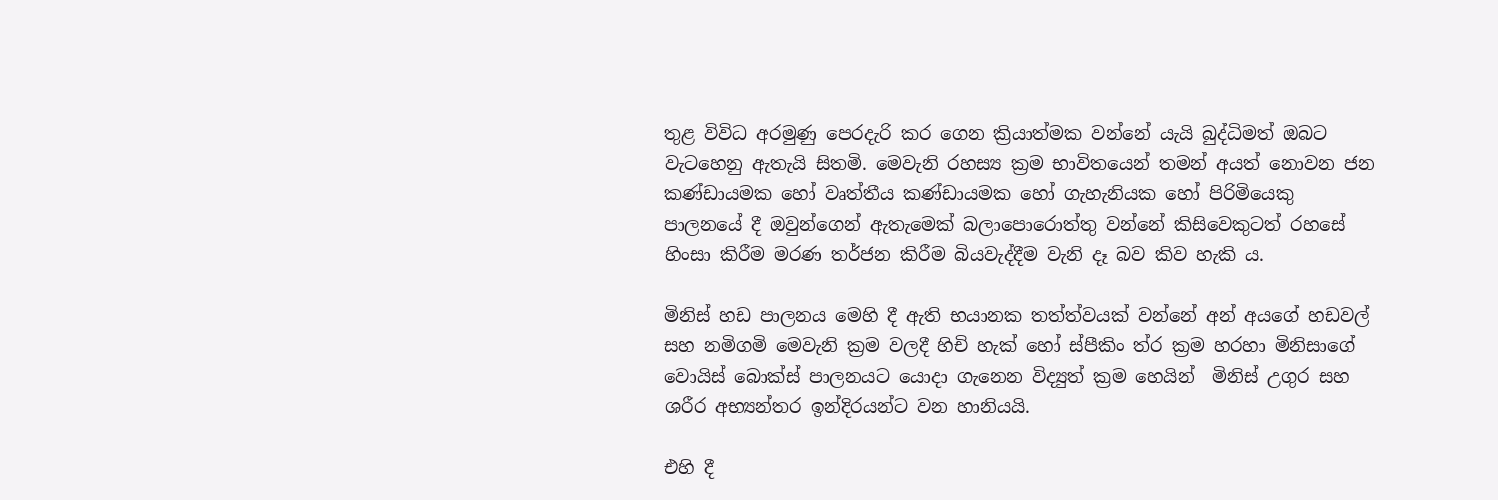තුළ විවිධ අරමුණු පෙරදැරි කර ගෙන ක්‍රියාත්මක වන්නේ යැයි බුද්ධිමත් ඔබට වැටහෙනු ඇතැයි සිතමි. මෙවැනි රහස්‍ය ක්‍රම භාවිතයෙන් තමන් අයත් නොවන ජන කණ්ඩායමක හෝ වෘත්තීය කණ්ඩායමක හෝ ගැහැනියක හෝ පිරිමියෙකු පාලනයේ දී ඔවුන්ගෙන් ඇතැමෙක් බලාපොරොත්තු වන්නේ කිසිවෙකුටත් රහසේ හිංසා කිරීම මරණ තර්ජන කිරීම බියවැද්දීම වැනි දෑ බව කිව හැකි ය.

මිනිස් හඩ පාලනය මෙහි දී ඇති භයානක තත්ත්වයක් වන්නේ අන් අයගේ හඩවල් සහ නමිගමි මෙවැනි ක්‍රම වලදී හිචි හැක් හෝ ස්පීකිං ත්ර ක්‍රම හරහා මිනිසාගේ වොයිස් බොක්ස් පාලනයට යොදා ගැනෙන විද්‍යුත් ක්‍රම හෙයින්  මිනිස් උගුර සහ ශරීර අභ්‍යන්තර ඉන්දිරයන්ට වන හානියයි.

එහි දී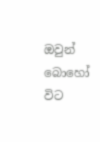ඔවුන් බොහෝ විට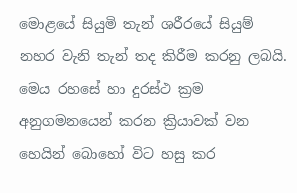මොළයේ සියුමි තැන් ශරීරයේ සියුම් නහර වැනි තැන් තද කිරීම කරනු ලබයි. මෙය රහසේ හා දුරස්ථ ක්‍රම අනුගමනයෙන් කරන ක්‍රියාවක් වන හෙයින් බොහෝ විට හසු කර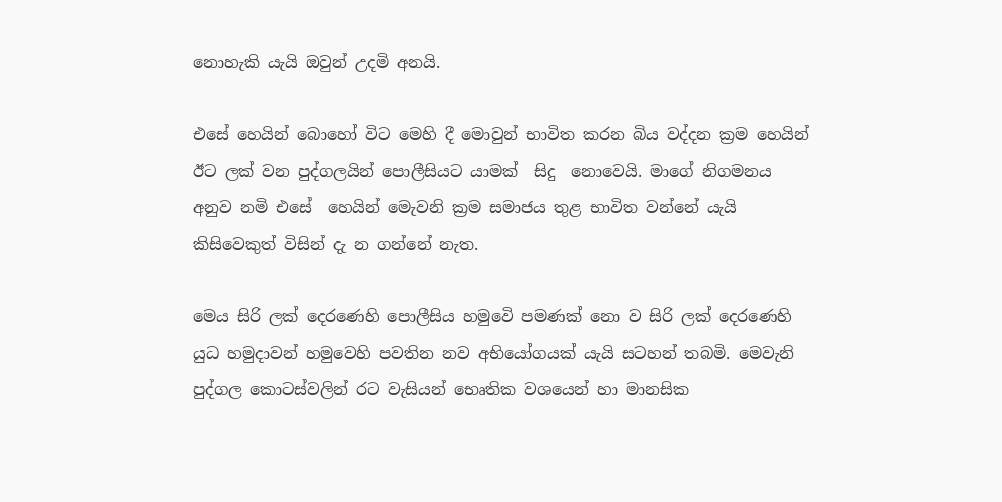නොහැකි යැයි ඔවුන් උදමි අනයි.

එසේ හෙයින් බොහෝ විට මෙහි දී මොවුන් භාවිත කරන බිය වද්දන ක්‍රම හෙයින් ඊට ලක් වන පුද්ගලයින් පොලීසියට යාමක්  සිදු  නොවෙයි. මාගේ නිගමනය අනුව නමි එසේ  හෙයින් මෙැවනි ක්‍රම සමාජය තුළ භාවිත වන්නේ යැයි කිසිවෙකුත් විසින් දැ න ගන්නේ නැත.

මෙය සිරි ලක් දෙරණෙහි පොලීසිය හමුවෙි පමණක් නො ව සිරි ලක් දෙරණෙහි යුධ හමුදාවන් හමුවෙහි පවතින නව අභියෝගයක් යැයි සටහන් තබමි. මෙවැනි පුද්ගල කොටස්වලින් රට වැසියන් භෙෘතික වශයෙන් හා මානසික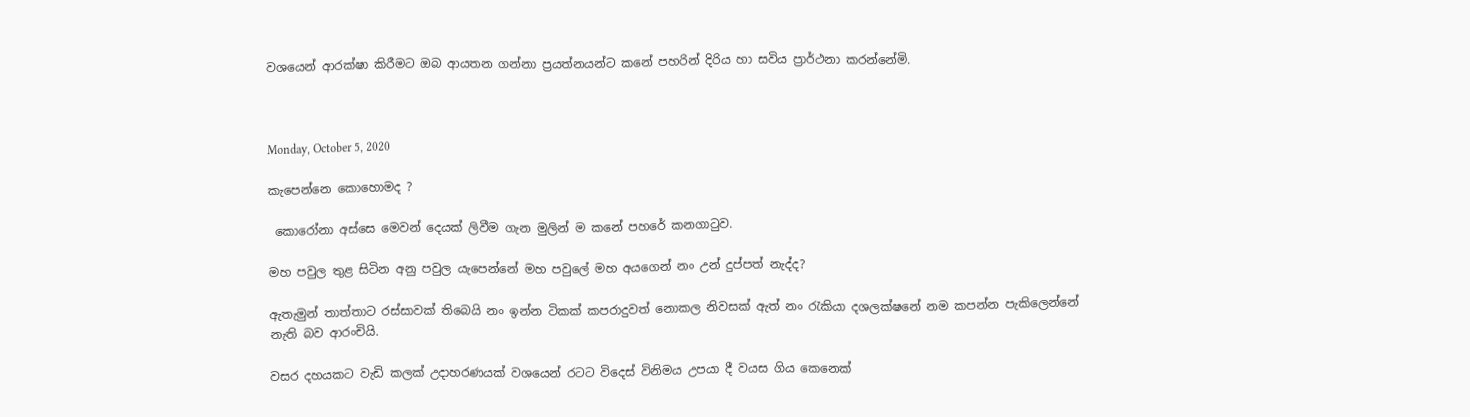වශයෙන් ආරක්ෂා කිරීමට ඔබ ආයතන ගන්නා ප්‍රයත්නයන්ට කනේ පහරින් දිරිය හා සවිය ප්‍රාර්ථනා කරන්නේමි.



Monday, October 5, 2020

කැපෙන්නෙ කොහොමද ?

 කොරෝනා අස්සෙ මෙවන් දෙයක් ලිවීම ගැන මුලින් ම කනේ පහරේ කනගාටුව.

මහ පවුල තුළ සිටින අනු පවුල යැපෙන්නේ මහ පවුලේ මහ අයගෙන් නං උන් දුප්පත් නැද්ද?

ඇතැමුන් තාත්තාට රස්සාවක් තිබෙයි නං ඉන්න ටිකක් කපරාදුවත් නොකල නිවසක් ඇත් නං රැකියා දශලක්ෂනේ නම කපන්න පැකිලෙන්නේ නැති බව ආරංචියි.

වසර දහයකට වැඩි කලක් උදාහරණයක් වශයෙන් රටට විදෙස් විනිමය උපයා දී වයස ගිය කෙනෙක්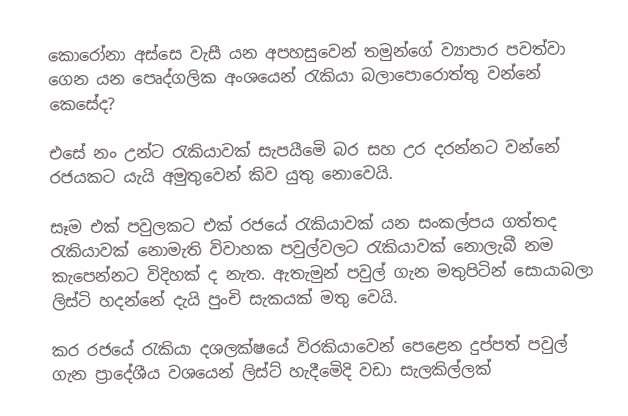කොරෝනා අස්සෙ වැසී යන අපහසුවෙන් තමුන්ගේ ව්‍යාපාර පවත්වා ගෙන යන පෙෘද්ගලික අංශයෙන් රැකියා බලාපොරොත්තු වන්නේ කෙසේද?

එසේ නං උන්ට රැකියාවක් සැපයීමෙි බර සහ උර දරන්නට වන්නේ රජයකට යැයි අමුතුවෙන් කිව යුතු නොවෙයි.

සෑම එක් පවුලකට එක් රජයේ රැකියාවක් යන සංකල්පය ගත්තද රැකියාවක් නොමැති විවාහක පවුල්වලට රැකියාවක් නොලැබී නම කැපෙන්නට විදිහක් ද නැත. ඇතැමුන් පවුල් ගැන මතුපිටින් සොයාබලා ලිස්ටි හදන්නේ දැයි පුංචි සැකයක් මතු වෙයි.

කර රජයේ රැකියා දශලක්ෂයේ විරකියාවෙන් පෙළෙන දුප්පත් පවුල් ගැන ප්‍රාදේශීය වශයෙන් ලිස්ට් හැදීමෙිදි වඩා සැලකිල්ලක්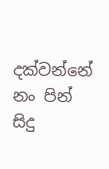දක්වන්නේ නං පින් සිදු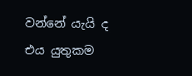වන්නේ යැයි ද එය යුතුකම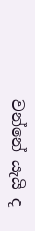වන්නේ යැයි ද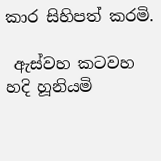කාර සිහිපත් කරමි.

 ඇස්වහ කටවහ හදි හූනියමි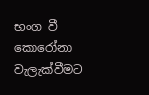භංග වී කොරෝනා වැලැක්වීමට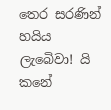තෙර සරණින් හයිය ලැබෙිවා! යි කනේ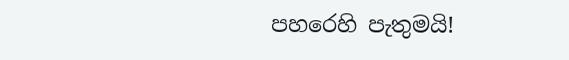පහරෙහි පැතුමයි!